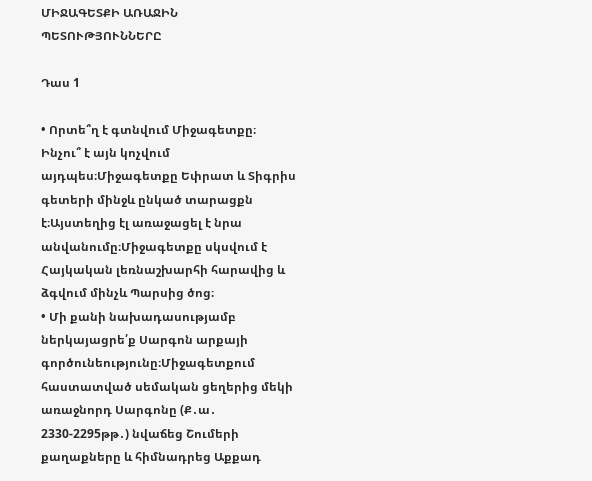ՄԻՋԱԳԵՏՔԻ ԱՌԱՋԻՆ ՊԵՏՈՒԹՅՈՒՆՆԵՐԸ

Դաս 1

• Որտե՞ղ է գտնվում Միջագետքը։ Ինչու՞ է այն կոչվում այդպես։Միջագետքը Եփրատ և Տիգրիս գետերի մինջև ընկած տարացքն է։Այստեղից էլ առաջացել է նրա անվանումը։Միջագետքը սկսվում է Հայկական լեռնաշխարհի հարավից և ձգվում մինչև Պարսից ծոց։
• Մի քանի նախադասությամբ ներկայացրե՛ք Սարգոն արքայի գործունեությունը։Միջագետքում հաստատված սեմական ցեղերից մեկի առաջնորդ Սարգոնը (Ք․ա․ 2330-2295թթ․) նվաճեց Շումերի քաղաքները և հիմնադրեց Աքքադ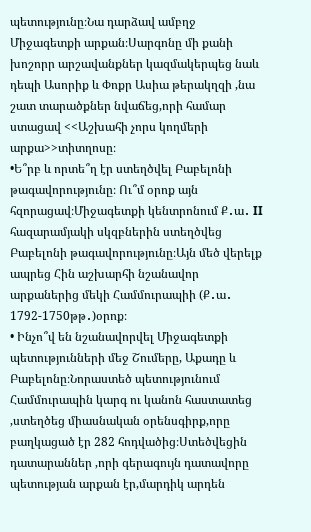պետությունը։Նա դարձավ ամբղջ Միջագետքի արքան։Սարգոնը մի քանի խոշորր արշավանքներ կազմակերպեց նաև դեպի Ասորիք և Փոքր Ասիա թերակղզի ,նա շատ տարածքներ նվաճեց,որի համար ստացավ <<Աշխահի չորս կողմերի արքա>>տիտղոսը։
•Ե՞րբ և որտե՞ղ էր ստեղծվել Բաբելոնի թագավորությունը։ Ու՞մ օրոք այն հզորացավ։Միջագետքի կենտրոնում Ք․ա․ II հազարամյակի սկզբներին ստեղծվեց Բաբելոնի թագավորությունը։Այն մեծ վերելք ապրեց Հին աշխարհի նշանավոր արքաներից մեկի Համմուրապիի (Ք․ա․ 1792-1750թթ․)օրոք։
• Ինչո՞վ են նշանավորվել Միջագետքի պետությունների մեջ Շումերը, Աքադը և Բաբելոնը։Նորաստեծ պետությունում Համմուրապին կարգ ու կանոն հաստատեց ,ստեղծեց միասնական օրենսգիրք,որը բաղկացած էր 282 հոդվածից։Ստեծվեցին դատարաններ ,որի գերագույն դատավորը պետության արքան էր,մարդիկ արդեն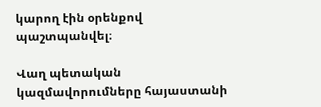կարող էին օրենքով պաշտպանվել։

Վաղ պետական կազմավորումները հայաստանի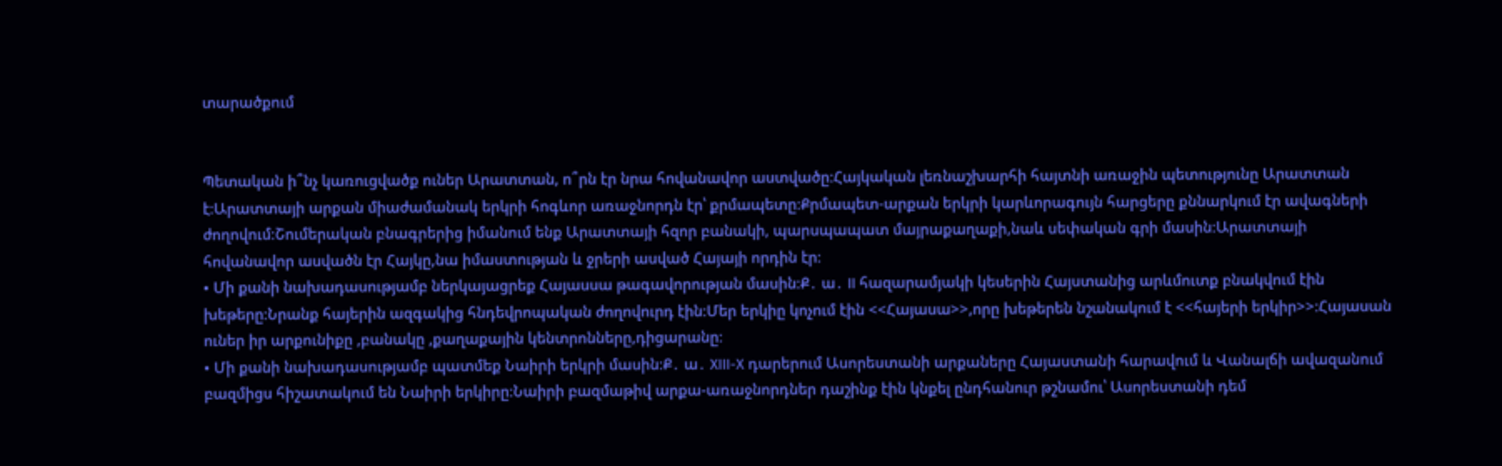տարածքում


Պետական ի՞նչ կառուցվածք ուներ Արատտան, ո՞րն էր նրա հովանավոր աստվածը։Հայկական լեռնաշխարհի հայտնի առաջին պետությունը Արատտան է։Արատտայի արքան միաժամանակ երկրի հոգևոր առաջնորդն էր՝ քրմապետը։Քրմապետ-արքան երկրի կարևորագույն հարցերը քննարկում էր ավագների ժողովում։Շումերական բնագրերից իմանում ենք Արատտայի հզոր բանակի, պարսպապատ մայրաքաղաքի,նաև սեփական գրի մասին։Արատտայի հովանավոր ասվածն էր Հայկը,նա իմաստության և ջրերի ասված Հայայի որդին էր։
• Մի քանի նախադասությամբ ներկայացրեք Հայասսա թագավորության մասին։Ք․ ա․ II հազարամյակի կեսերին Հայստանից արևմուտք բնակվում էին խեթերը։Նրանք հայերին ազգակից հնդեվրոպական ժողովուրդ էին։Մեր երկիը կոչում էին <<Հայասա>>,որը խեթերեն նշանակում է <<հայերի երկիր>>։Հայասան ուներ իր արքունիքը ,բանակը ,քաղաքային կենտրոնները,դիցարանը։
• Մի քանի նախադասությամբ պատմեք Նաիրի երկրի մասին։Ք․ ա․ XIII-X դարերում Ասորեստանի արքաները Հայաստանի հարավում և Վանալճի ավազանում բազմիցս հիշատակում են Նաիրի երկիրը։Նաիրի բազմաթիվ արքա-առաջնորդներ դաշինք էին կնքել ընդհանուր թշնամու՝ Ասորեստանի դեմ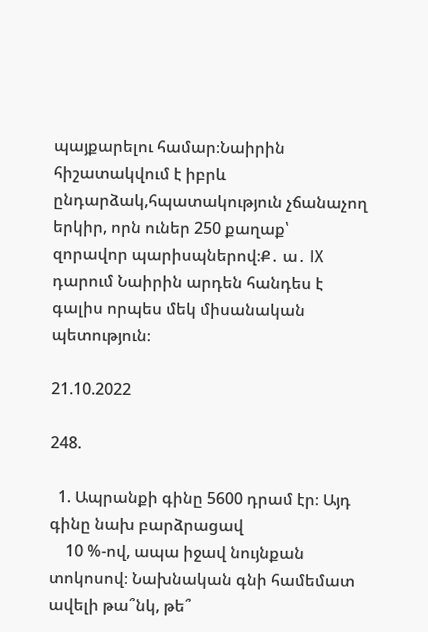պայքարելու համար։Նաիրին հիշատակվում է իբրև ընդարձակ,հպատակություն չճանաչող երկիր, որն ուներ 250 քաղաք՝ զորավոր պարիսպներով։Ք․ ա․ IX դարում Նաիրին արդեն հանդես է գալիս որպես մեկ միսանական պետություն։

21.10.2022

248.

  1. Ապրանքի գինը 5600 դրամ էր։ Այդ գինը նախ բարձրացավ
    10 %-ով, ապա իջավ նույնքան տոկոսով։ Նախնական գնի համեմատ ավելի թա՞նկ, թե՞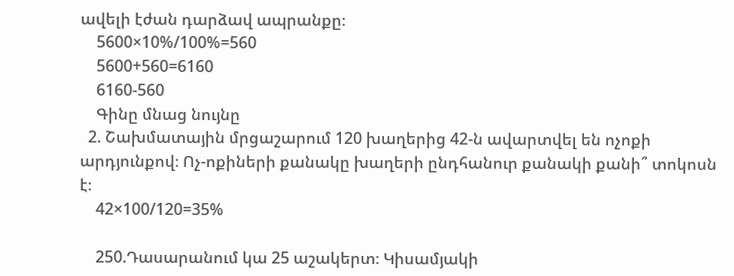ավելի էժան դարձավ ապրանքը։
    5600×10%/100%=560
    5600+560=6160
    6160-560
    Գինը մնաց նույնը
  2. Շախմատային մրցաշարում 120 խաղերից 42-ն ավարտվել են ոչոքի արդյունքով։ Ոչ-ոքիների քանակը խաղերի ընդհանուր քանակի քանի՞ տոկոսն է։
    42×100/120=35%

    250.Դասարանում կա 25 աշակերտ։ Կիսամյակի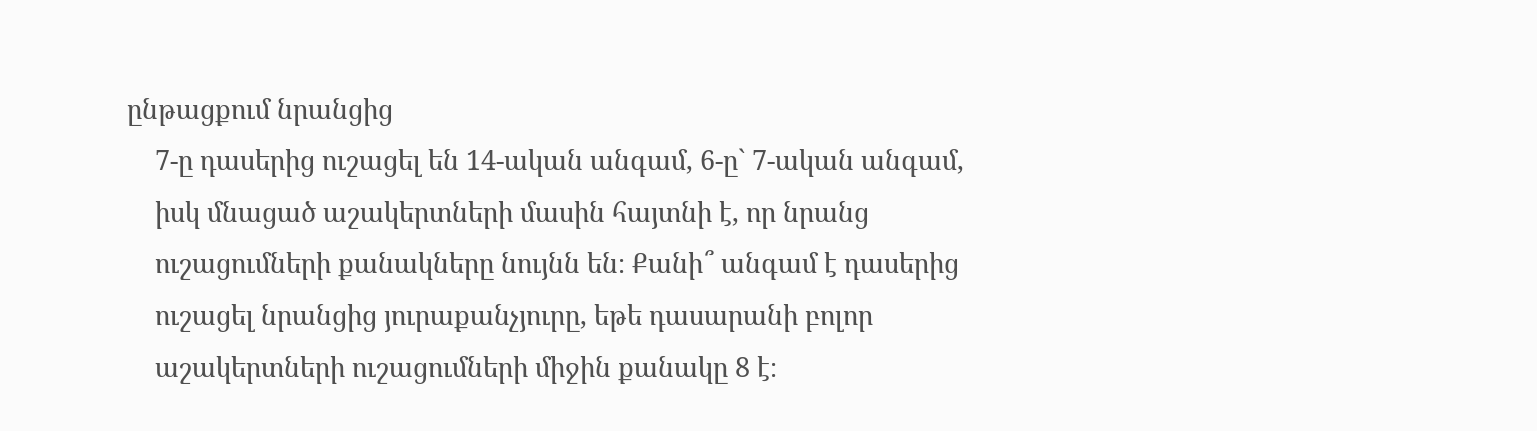ընթացքում նրանցից
    7-ը դասերից ուշացել են 14-ական անգամ, 6-ը` 7-ական անգամ,
    իսկ մնացած աշակերտների մասին հայտնի է, որ նրանց
    ուշացումների քանակները նույնն են։ Քանի՞ անգամ է դասերից
    ուշացել նրանցից յուրաքանչյուրը, եթե դասարանի բոլոր
    աշակերտների ուշացումների միջին քանակը 8 է։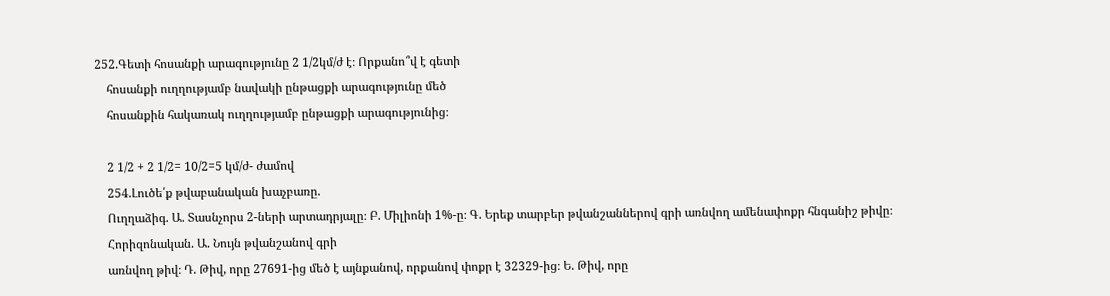252.Գետի հոսանքի արագությունը 2 1/2կմ/ժ է։ Որքանո՞վ է գետի
    հոսանքի ուղղությամբ նավակի ընթացքի արագությունը մեծ
    հոսանքին հակառակ ուղղությամբ ընթացքի արագությունից։

    2 1/2 + 2 1/2= 10/2=5 կմ/ժ- ժամով
    254.Լուծե՛ք թվաբանական խաչբառը.
    Ուղղաձիգ. Ա. Տասնչորս 2-ների արտադրյալը։ Բ. Միլիոնի 1%-ը։ Գ. Երեք տարբեր թվանշաններով գրի առնվող ամենափոքր հնգանիշ թիվը։
    Հորիզոնական. Ա. Նույն թվանշանով գրի
    առնվող թիվ։ Դ. Թիվ, որը 27691-ից մեծ է այնքանով, որքանով փոքր է 32329-ից։ Ե. Թիվ, որը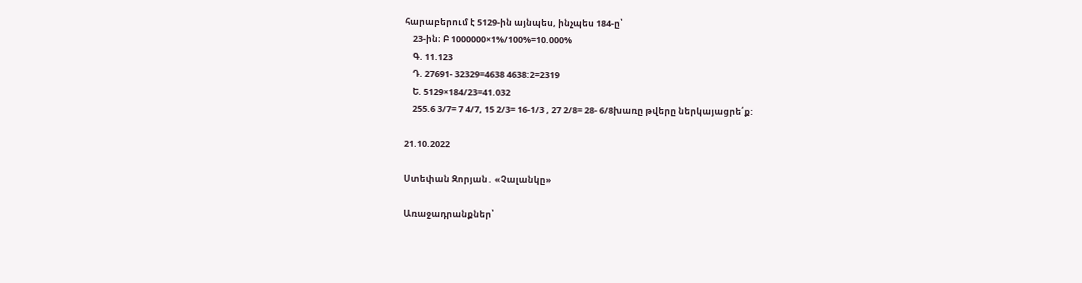հարաբերում է 5129-ին այնպես, ինչպես 184-ը՝
    23-ին։ Բ 1000000×1%/100%=10.000%
    Գ. 11.123
    Դ. 27691- 32329=4638 4638:2=2319
    Ե. 5129×184/23=41.032
    255.6 3/7= 7 4/7, 15 2/3= 16-1/3 , 27 2/8= 28- 6/8խառը թվերը ներկայացրե՛ք:

21.10.2022

Ստեփան Զորյան․ «Չալանկը»

Առաջադրանքներ՝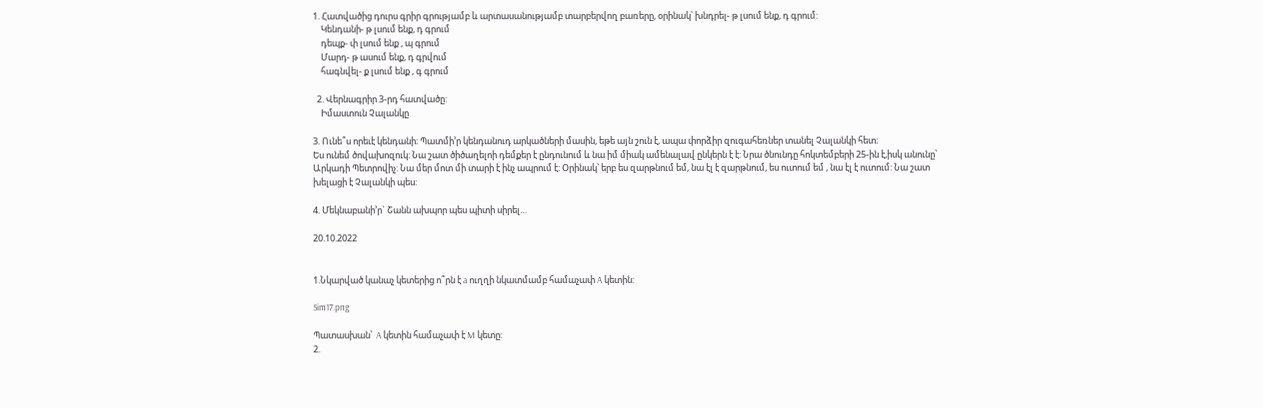1. Հատվածից դուրս գրիր գրությամբ և արտասանությամբ տարբերվող բառերը, օրինակ՝ խնդրել- թ լսում ենք, դ գրում:
    Կենդանի- թ լսում ենք, դ գրում
    դեպք- փ լսում ենք , պ գրում
    Մարդ- թ ասում ենք, դ գրվում
    հագնվել- ք լսում ենք , գ գրում

  2. Վերնագրիր 3-րդ հատվածը:
    Իմաստուն Չալանկը

3. Ունե՞ս որեւէ կենդանի։ Պատմի’ր կենդանուդ արկածների մասին, եթե այն շուն է, ապա փորձիր զուգահեռներ տանել Չալանկի հետ։
Ես ունեմ ծովախոզուկ: Նա շատ ծիծաղելոի դեմքեր է ընդունում և նա իմ միակ ամենալավ ընկերն է է: Նրա ծնունդը հոկտեմբերի 25-ին է,իսկ անունը՝ Արկադի Պետրովիչ: Նա մեր մոտ մի տարի է ինչ ապրում է: Օրինակ՝ երբ ես զարթնում եմ, նա էլ է զարթնում, ես ուտում եմ , նա էլ է ուտում: Նա շատ խելացի է Չալանկի պես:

4. Մեկնաբանի’ր` Շանն ախպոր պես պիտի սիրել…

20.10.2022


1.Նկարված կանաչ կետերից ո՞րն է a ուղղի նկատմամբ համաչափ A կետին:

Sim17.png

Պատասխան՝  A կետին համաչափ է M կետը:
2.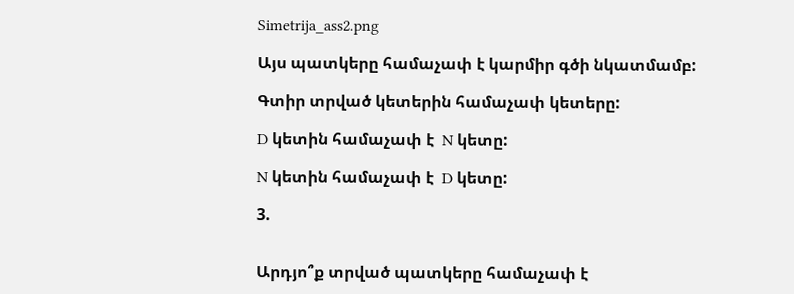Simetrija_ass2.png

Այս պատկերը համաչափ է կարմիր գծի նկատմամբ:

Գտիր տրված կետերին համաչափ կետերը:

D կետին համաչափ է  N կետը:

N կետին համաչափ է  D կետը:

3.


Արդյո՞ք տրված պատկերը համաչափ է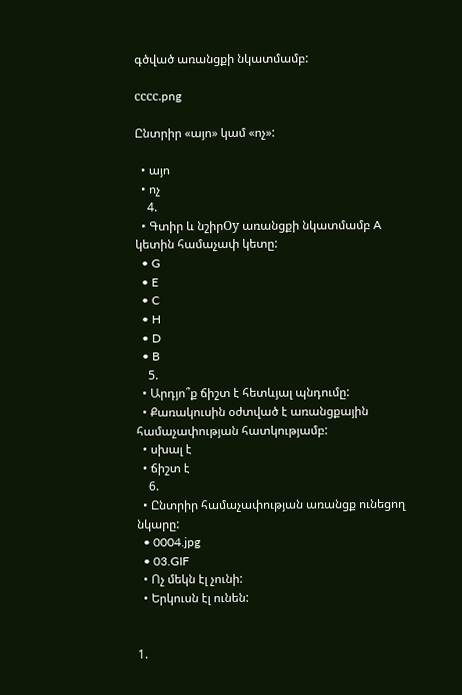գծված առանցքի նկատմամբ:

сссс.png

Ընտրիր «այո» կամ «ոչ»:

  • այո
  • ոչ
    4.
  • Գտիր և նշիրОy առանցքի նկատմամբ A կետին համաչափ կետը:
  • G
  • E
  • C
  • H
  • D
  • B
    5.
  • Արդյո՞ք ճիշտ է հետևյալ պնդումը:
  • Քառակուսին օժտված է առանցքային համաչափության հատկությամբ:
  • սխալ է
  • ճիշտ է
    6.
  • Ընտրիր համաչափության առանցք ունեցող նկարը:
  • 0004.jpg
  • 03.GIF
  • Ոչ մեկն էլ չունի:
  • Երկուսն էլ ունեն:


1.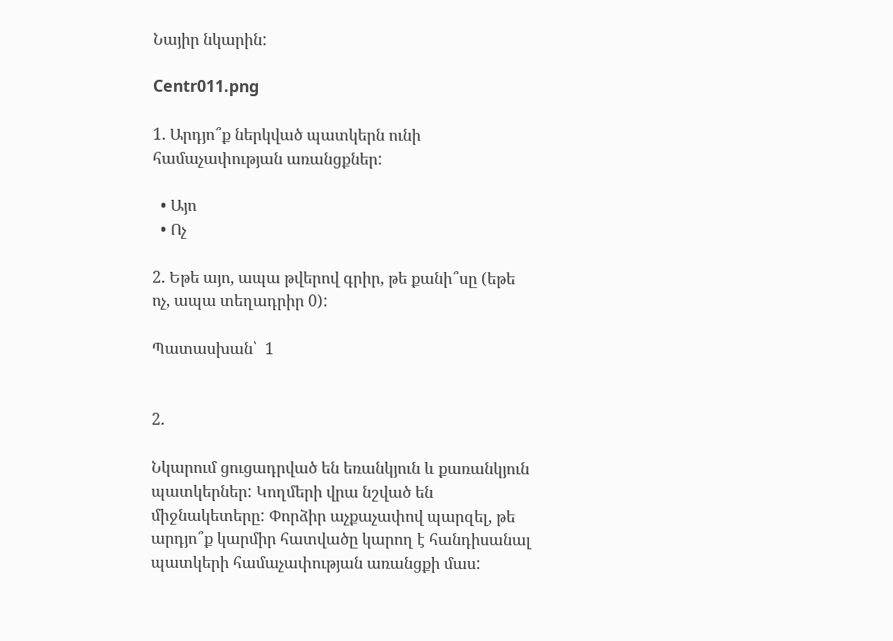Նայիր նկարին:

Centr011.png

1. Արդյո՞ք ներկված պատկերն ունի համաչափության առանցքներ:

  • Այո
  • Ոչ

2. Եթե այո, ապա թվերով գրիր, թե քանի՞սը (եթե ոչ, ապա տեղադրիր 0):

Պատասխան՝  1


2.

Նկարում ցուցադրված են եռանկյուն և քառանկյուն պատկերներ: Կողմերի վրա նշված են միջնակետերը: Փորձիր աչքաչափով պարզել, թե արդյո՞ք կարմիր հատվածը կարող է հանդիսանալ պատկերի համաչափության առանցքի մաս: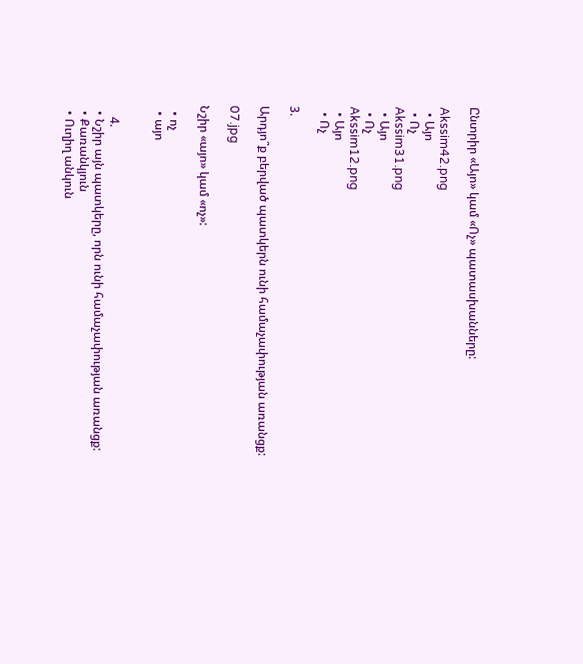Ընտրիր «Այո» կամ «Ոչ» պատասխանները:

Akssim42.png
  • Այո
  • Ոչ
Akssim31.png
  • Այո
  • Ոչ
Akssim12.png
  • Այո
  • Ոչ

3.

Արդյո՞ք բերված պատկերն ունի համաչափության առանցք:

07.jpg

Նշիր «այո» կամ «ոչ»:

  • ոչ
  • այո


    4.
  • Նշիր այն պատկերը, որն ունի համաչափության առանցք:
  • Քառանկյուն
  • Ուղիղ անկուն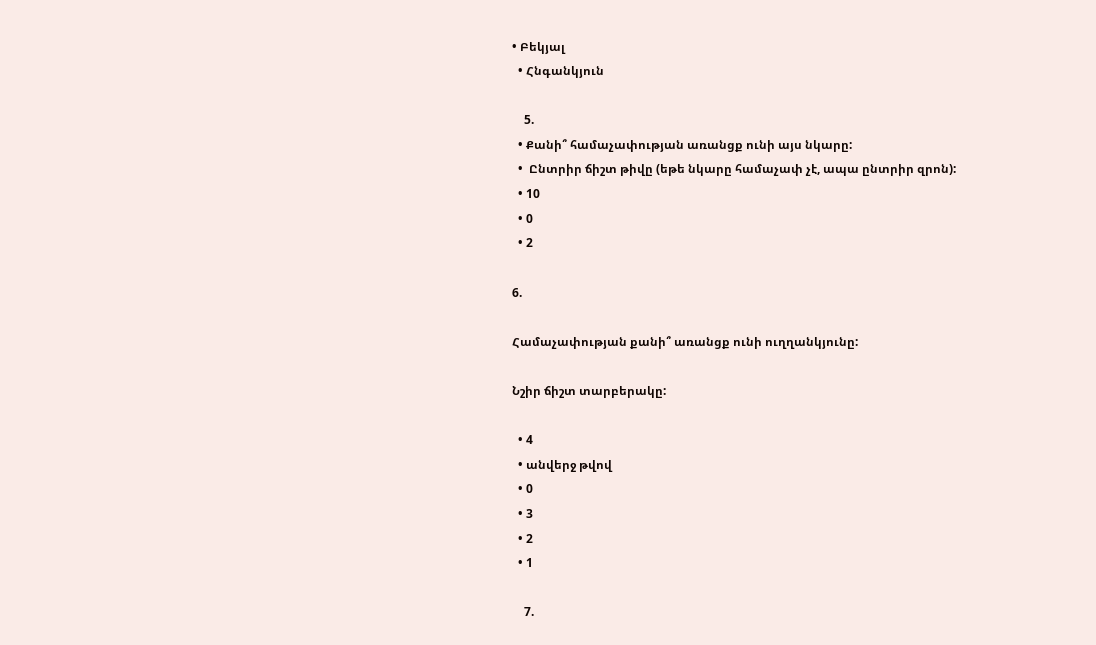• Բեկյալ
  • Հնգանկյուն

    5.
  • Քանի՞ համաչափության առանցք ունի այս նկարը:
  •  Ընտրիր ճիշտ թիվը (եթե նկարը համաչափ չէ, ապա ընտրիր զրոն):
  • 10
  • 0
  • 2

6.

Համաչափության քանի՞ առանցք ունի ուղղանկյունը:

Նշիր ճիշտ տարբերակը:

  • 4
  • անվերջ թվով
  • 0
  • 3
  • 2
  • 1

    7.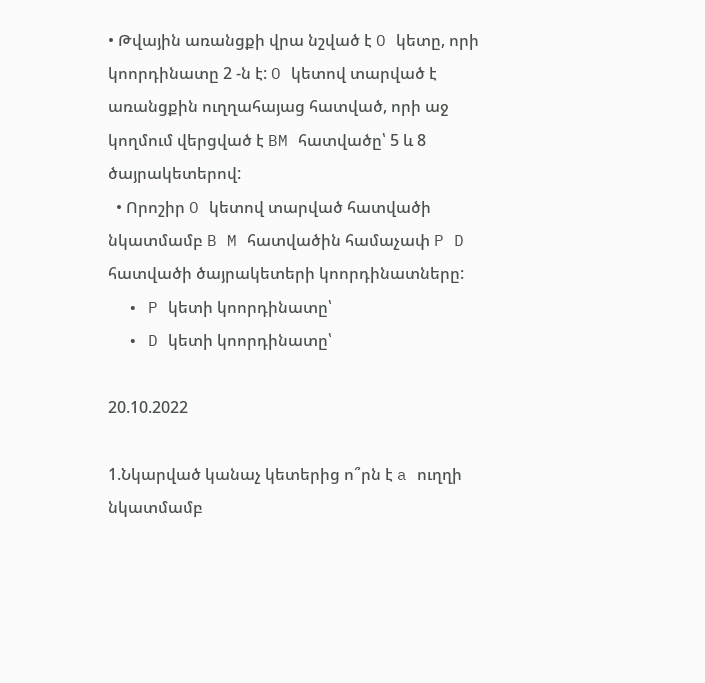• Թվային առանցքի վրա նշված է O կետը, որի կոորդինատը 2 -ն է: O կետով տարված է առանցքին ուղղահայաց հատված, որի աջ կողմում վերցված է BM հատվածը՝ 5 և 8 ծայրակետերով:
  • Որոշիր O կետով տարված հատվածի նկատմամբ B M հատվածին համաչափ P D հատվածի ծայրակետերի կոորդինատները:
  • P կետի կոորդինատը՝
  • D կետի կոորդինատը՝

20.10.2022

1.Նկարված կանաչ կետերից ո՞րն է a ուղղի նկատմամբ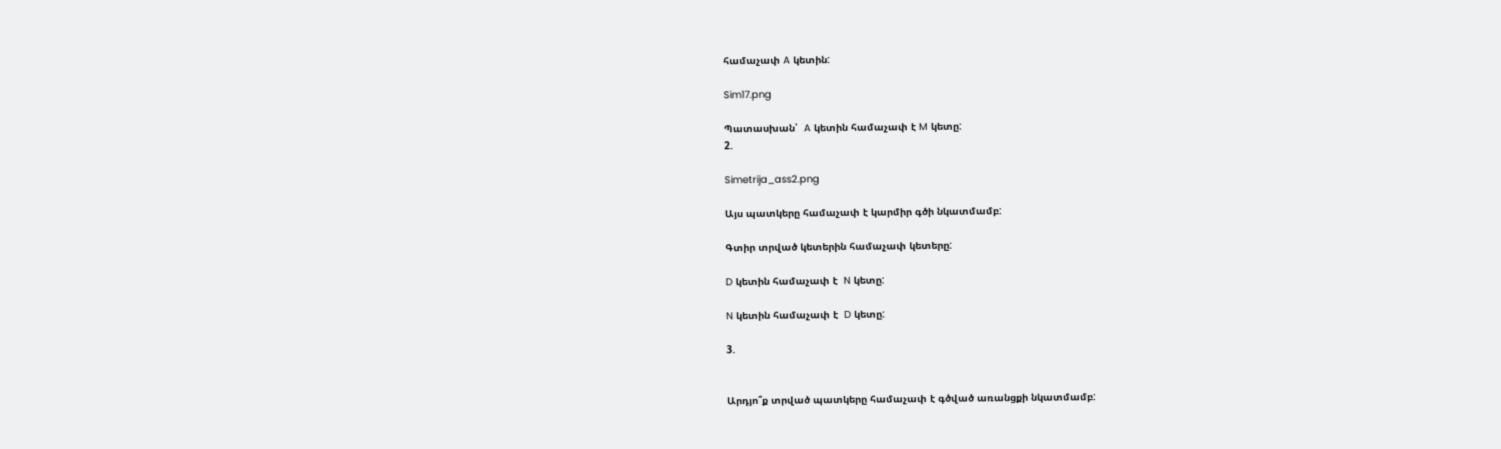համաչափ A կետին:

Sim17.png

Պատասխան՝  A կետին համաչափ է M կետը:
2.

Simetrija_ass2.png

Այս պատկերը համաչափ է կարմիր գծի նկատմամբ:

Գտիր տրված կետերին համաչափ կետերը:

D կետին համաչափ է  N կետը:

N կետին համաչափ է  D կետը:

3.


Արդյո՞ք տրված պատկերը համաչափ է գծված առանցքի նկատմամբ: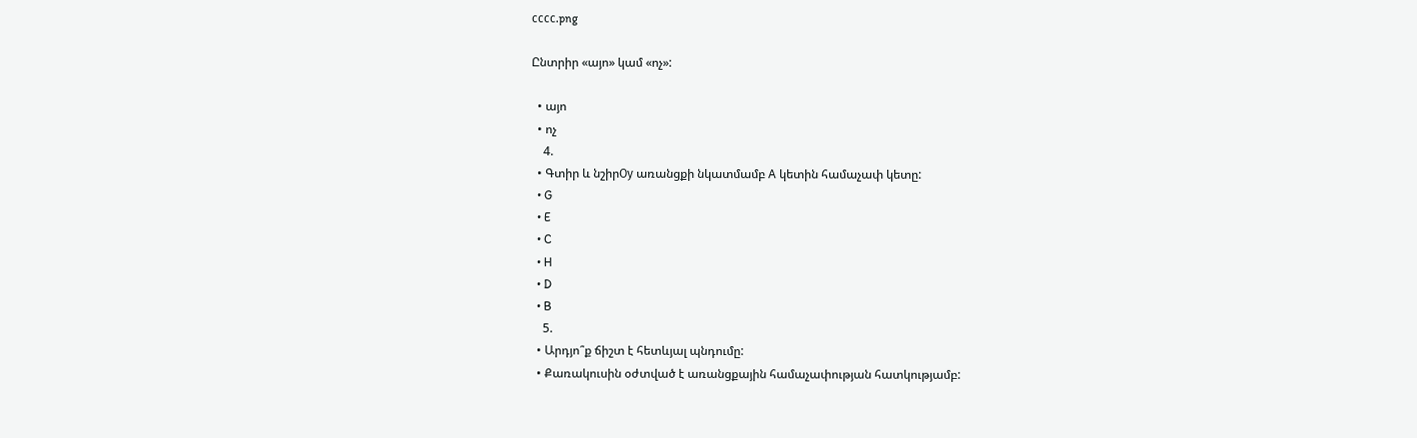сссс.png

Ընտրիր «այո» կամ «ոչ»:

  • այո
  • ոչ
    4.
  • Գտիր և նշիրОy առանցքի նկատմամբ A կետին համաչափ կետը:
  • G
  • E
  • C
  • H
  • D
  • B
    5.
  • Արդյո՞ք ճիշտ է հետևյալ պնդումը:
  • Քառակուսին օժտված է առանցքային համաչափության հատկությամբ: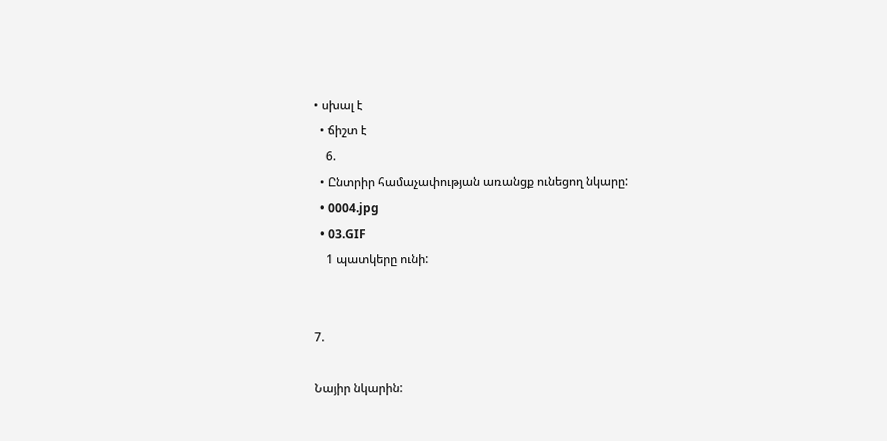• սխալ է
  • ճիշտ է
    6.
  • Ընտրիր համաչափության առանցք ունեցող նկարը:
  • 0004.jpg
  • 03.GIF
    1 պատկերը ունի:


7.

Նայիր նկարին: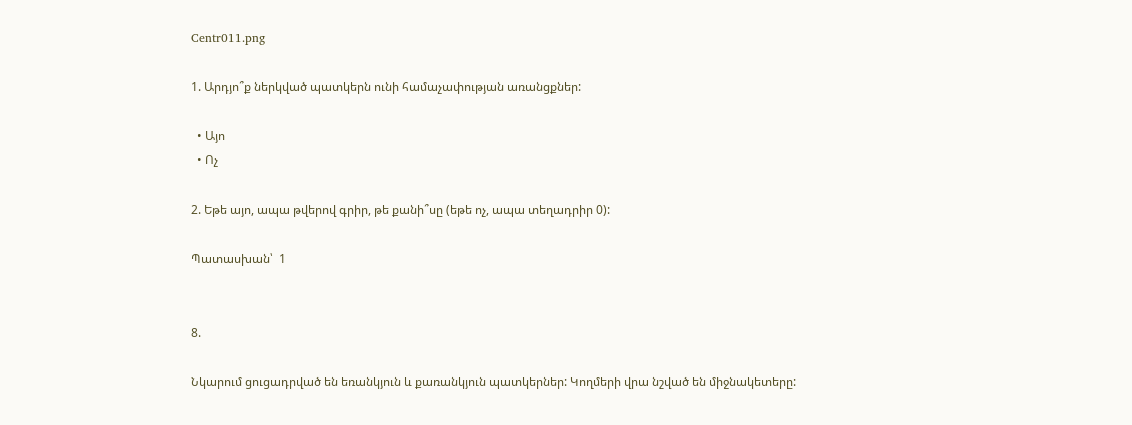Centr011.png

1. Արդյո՞ք ներկված պատկերն ունի համաչափության առանցքներ:

  • Այո
  • Ոչ

2. Եթե այո, ապա թվերով գրիր, թե քանի՞սը (եթե ոչ, ապա տեղադրիր 0):

Պատասխան՝  1


8.

Նկարում ցուցադրված են եռանկյուն և քառանկյուն պատկերներ: Կողմերի վրա նշված են միջնակետերը: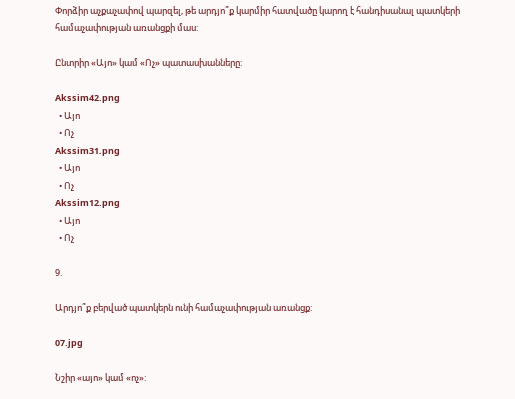Փորձիր աչքաչափով պարզել, թե արդյո՞ք կարմիր հատվածը կարող է հանդիսանալ պատկերի համաչափության առանցքի մաս:

Ընտրիր «Այո» կամ «Ոչ» պատասխանները:

Akssim42.png
  • Այո
  • Ոչ
Akssim31.png
  • Այո
  • Ոչ
Akssim12.png
  • Այո
  • Ոչ

9.

Արդյո՞ք բերված պատկերն ունի համաչափության առանցք:

07.jpg

Նշիր «այո» կամ «ոչ»: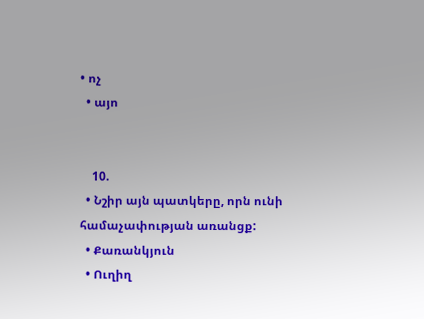• ոչ
  • այո


    10.
  • Նշիր այն պատկերը, որն ունի համաչափության առանցք:
  • Քառանկյուն
  • Ուղիղ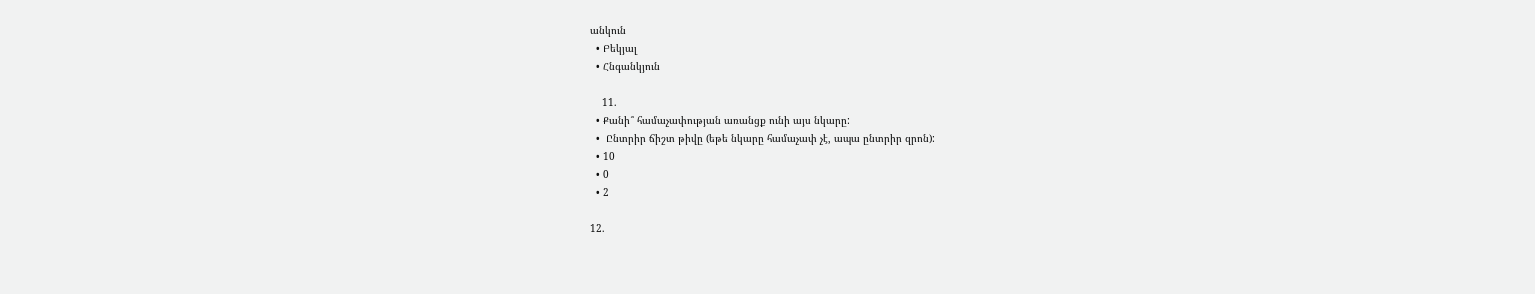անկուն
  • Բեկյալ
  • Հնգանկյուն

    11.
  • Քանի՞ համաչափության առանցք ունի այս նկարը:
  •  Ընտրիր ճիշտ թիվը (եթե նկարը համաչափ չէ, ապա ընտրիր զրոն):
  • 10
  • 0
  • 2

12.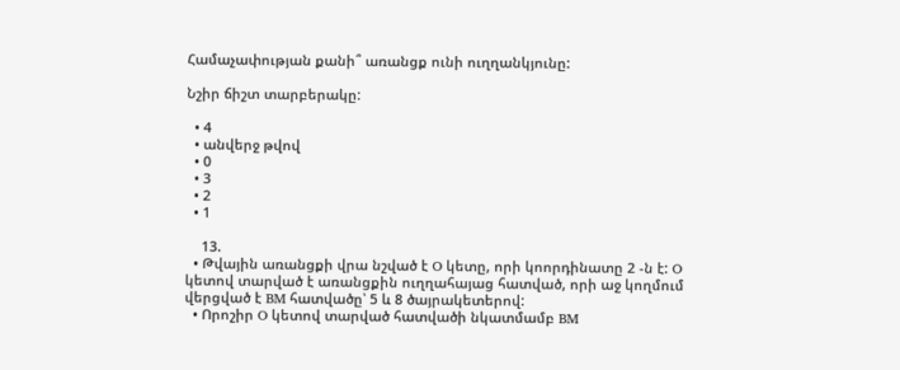Համաչափության քանի՞ առանցք ունի ուղղանկյունը:

Նշիր ճիշտ տարբերակը:

  • 4
  • անվերջ թվով
  • 0
  • 3
  • 2
  • 1

    13.
  • Թվային առանցքի վրա նշված է O կետը, որի կոորդինատը 2 -ն է: O կետով տարված է առանցքին ուղղահայաց հատված, որի աջ կողմում վերցված է BM հատվածը՝ 5 և 8 ծայրակետերով:
  • Որոշիր O կետով տարված հատվածի նկատմամբ BM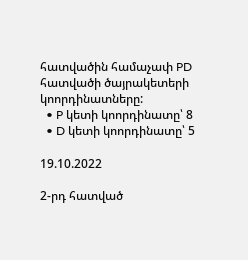հատվածին համաչափ PD հատվածի ծայրակետերի կոորդինատները:
  • P կետի կոորդինատը՝ 8
  • D կետի կոորդինատը՝ 5

19.10.2022

2-րդ հատված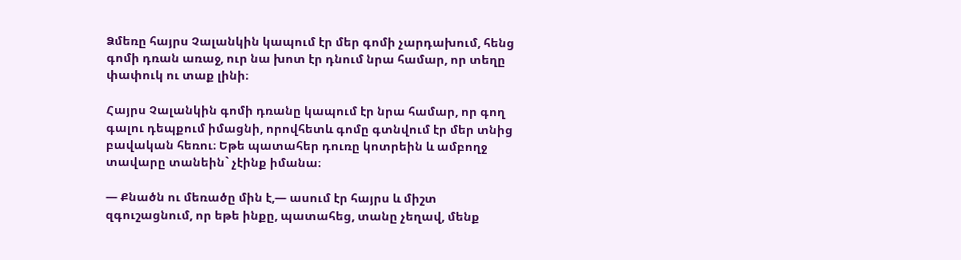Ձմեռը հայրս Չալանկին կապում էր մեր գոմի չարդախում, հենց գոմի դռան առաջ, ուր նա խոտ էր դնում նրա համար, որ տեղը փափուկ ու տաք լինի։

Հայրս Չալանկին գոմի դռանը կապում էր նրա համար, որ գող գալու դեպքում իմացնի, որովհետև գոմը գտնվում էր մեր տնից բավական հեռու։ Եթե պատահեր դուռը կոտրեին և ամբողջ տավարը տանեին` չէինք իմանա։

— Քնածն ու մեռածը մին է,— ասում էր հայրս և միշտ զգուշացնում, որ եթե ինքը, պատահեց, տանը չեղավ, մենք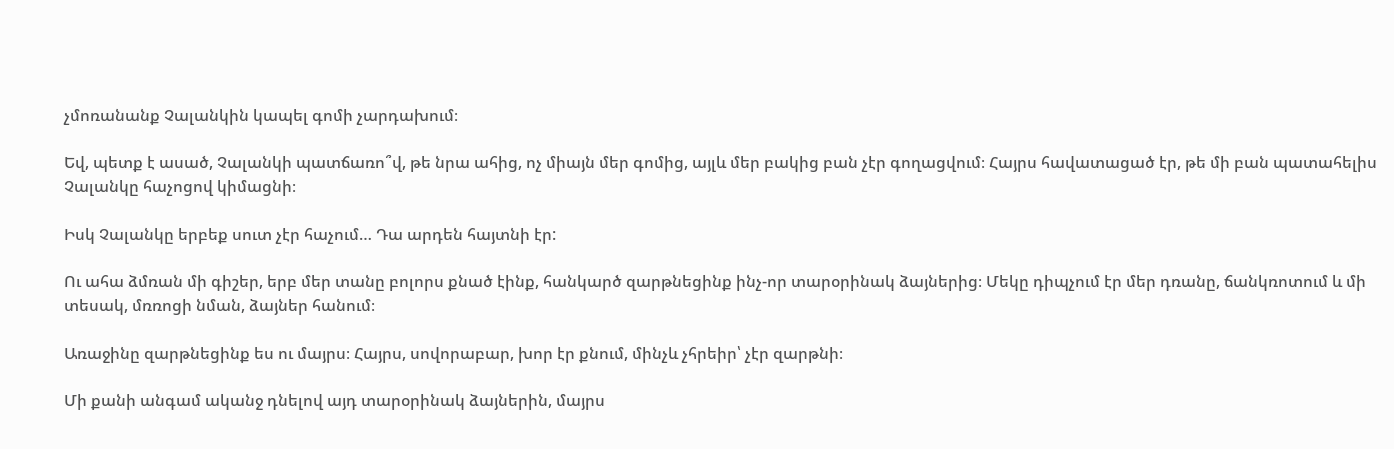չմոռանանք Չալանկին կապել գոմի չարդախում։

Եվ, պետք է ասած, Չալանկի պատճառո՞վ, թե նրա ահից, ոչ միայն մեր գոմից, այլև մեր բակից բան չէր գողացվում։ Հայրս հավատացած էր, թե մի բան պատահելիս Չալանկը հաչոցով կիմացնի։

Իսկ Չալանկը երբեք սուտ չէր հաչում… Դա արդեն հայտնի էր:

Ու ահա ձմռան մի գիշեր, երբ մեր տանը բոլորս քնած էինք, հանկարծ զարթնեցինք ինչ-որ տարօրինակ ձայներից։ Մեկը դիպչում էր մեր դռանը, ճանկռոտում և մի տեսակ, մռռոցի նման, ձայներ հանում։

Առաջինը զարթնեցինք ես ու մայրս։ Հայրս, սովորաբար, խոր էր քնում, մինչև չհրեիր՝ չէր զարթնի։

Մի քանի անգամ ականջ դնելով այդ տարօրինակ ձայներին, մայրս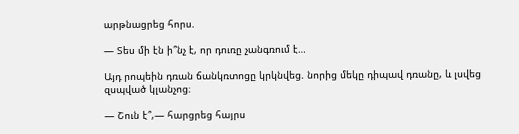արթնացրեց հորս.

— Տես մի էն ի՞նչ է, որ դուռը չանգռում է…

Այդ րոպեին դռան ճանկռտոցը կրկնվեց. նորից մեկը դիպավ դռանը, և լսվեց զսպված կլանչոց։

— Շուն է՞,— հարցրեց հայրս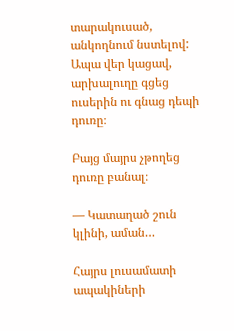տարակուսած, անկողնում նստելով: Ապա վեր կացավ, արխալուղը գցեց ուսերին ու գնաց դեպի դուռը։

Բայց մայրս չթողեց դուռը բանալ։

— Կատաղած շուն կլինի, աման…

Հայրս լուսամատի ապակիների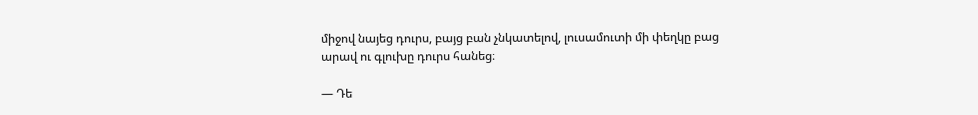միջով նայեց դուրս, բայց բան չնկատելով, լուսամուտի մի փեղկը բաց արավ ու գլուխը դուրս հանեց։

— Դե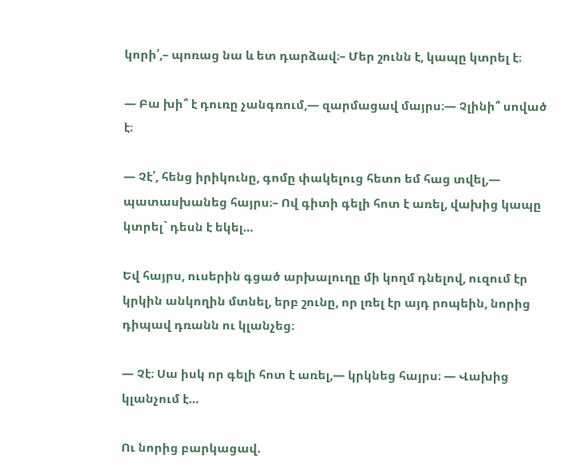կորի՛,– պոռաց նա և ետ դարձավ։– Մեր շունն է, կապը կտրել է։

— Բա խի՞ է դուռը չանգռում,— զարմացավ մայրս։— Չլինի՞ սոված է։

— Չէ՛, հենց իրիկունը, գոմը փակելուց հետո եմ հաց տվել,— պատասխանեց հայրս։– Ով գիտի գելի հոտ է առել, վախից կապը կտրել` դեսն է եկել…

Եվ հայրս, ուսերին գցած արխալուղը մի կողմ դնելով, ուզում էր կրկին անկողին մտնել, երբ շունը, որ լռել էր այդ րոպեին, նորից դիպավ դռանն ու կլանչեց։

— Չէ։ Սա իսկ որ գելի հոտ է առել,— կրկնեց հայրս։ — Վախից կլանչում է…

Ու նորից բարկացավ.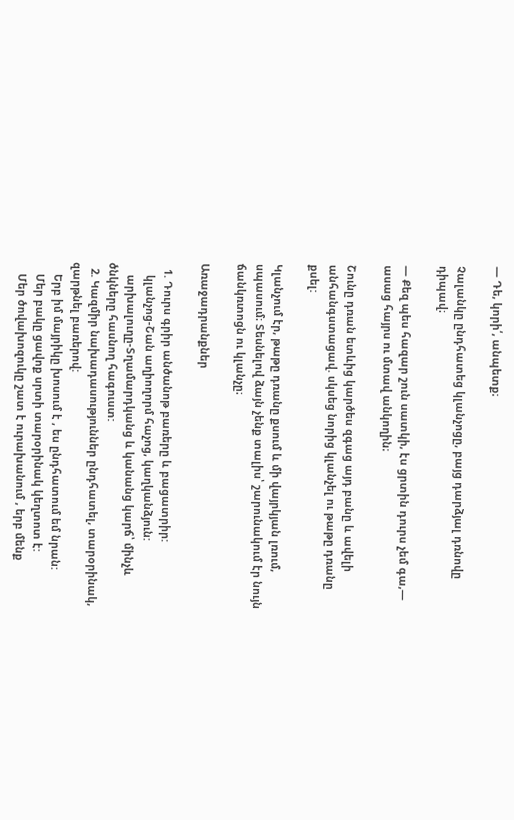— Դե, կորի՛, անպետք։

Չալանկը ընդհատեց կլանչոցը, բայց դարձյալ դռնովը դիպավ։

— Քեզ պես հազար շուն սատկի, էս ցրտին դուրս չեմ գա,— ասաց հայրս ու մտավ անկողին։

Շունը դռան ետևից կարծես զգաց այդ բանը և ավելի անհանգստացավ. սկսեց նորից կլանչել ու թաթը դռանը քսել:

Կլանչում էր, թաթը դռանը քսում և մի վայրկյան լռում, սպասում։ Տեսնելով ձայն չենք տալիս՝ շարունակում էր նույն ճանկռտոցն ու կլանչը։

Առաջադրանքներ

  1. Դուրս գրիր անծանոթ բառերը և բացատրիր:
    կլանչոց-Շան աղիողորմ հաչոց, կաղկանձյուն:
    արխալուղը-Տղամարդկանց և կանանց կարճ՝ մինչև ծնկները հասնող հագուստ:
  2. Կազմիր նախադասություններ ընդհատել, տարօրինակ, զարթնել բառերով:
    Երբ իմ մայրիկը խոսում է , ես ընդհատում եմ նրան:
    Մեր բակը ցավոք սրտի տարօրինակ կեղտոտ է:
    Մեր ծովախոզուկը շատ է ուրախանում , երբ մենք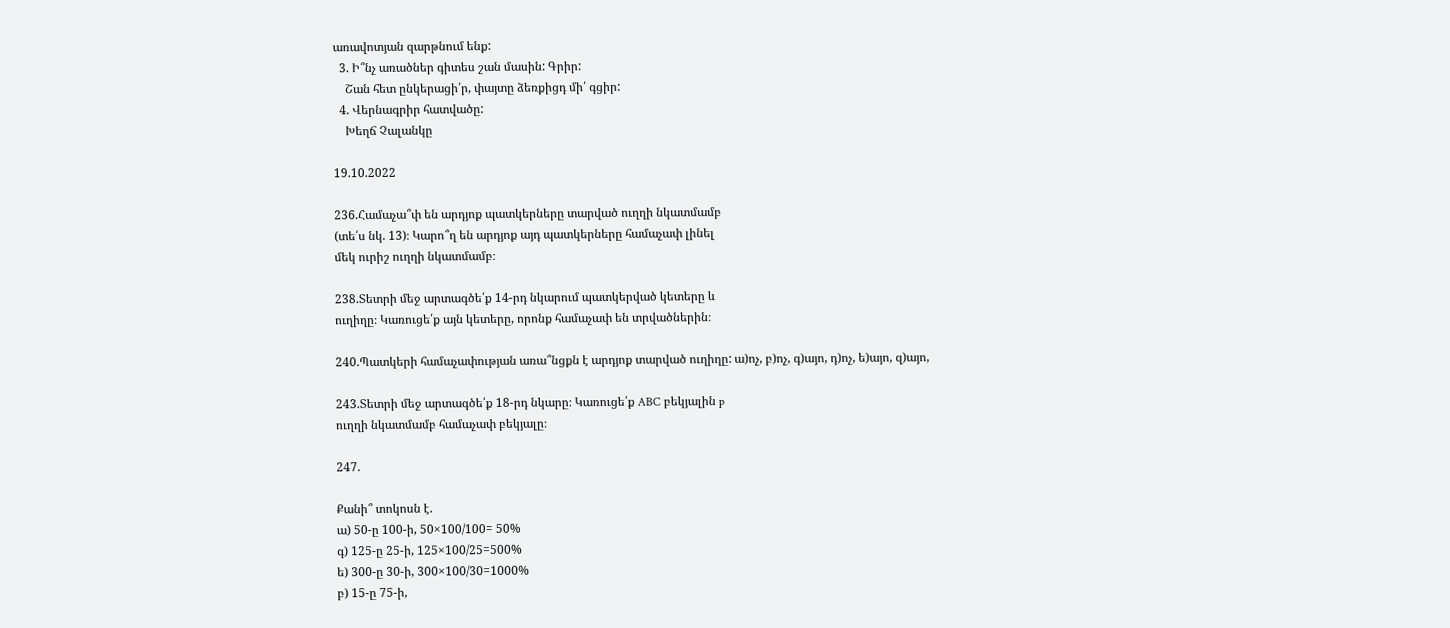առավոտյան զարթնում ենք:
  3. Ի՞նչ առածներ գիտես շան մասին: Գրիր:
    Շան հետ ընկերացի՛ր, փայտը ձեռքիցդ մի՛ գցիր:
  4. Վերնագրիր հատվածը:
    Խեղճ Չալանկը

19.10.2022

236.Համաչա՞փ են արդյոք պատկերները տարված ուղղի նկատմամբ
(տե՛ս նկ. 13)։ Կարո՞ղ են արդյոք այդ պատկերները համաչափ լինել
մեկ ուրիշ ուղղի նկատմամբ։

238.Տետրի մեջ արտագծե՛ք 14-րդ նկարում պատկերված կետերը և
ուղիղը։ Կառուցե՛ք այն կետերը, որոնք համաչափ են տրվածներին։

240.Պատկերի համաչափության առա՞նցքն է արդյոք տարված ուղիղը: ա)ոչ, բ)ոչ, գ)այո, դ)ոչ, ե)այո, զ)այո,

243.Տետրի մեջ արտագծե՛ք 18-րդ նկարը։ Կառուցե՛ք ABC բեկյալին p
ուղղի նկատմամբ համաչափ բեկյալը։

247.

Քանի՞ տոկոսն է.
ա) 50-ը 100-ի, 50×100/100= 50%
գ) 125-ը 25-ի, 125×100/25=500%
ե) 300-ը 30-ի, 300×100/30=1000%
բ) 15-ը 75-ի,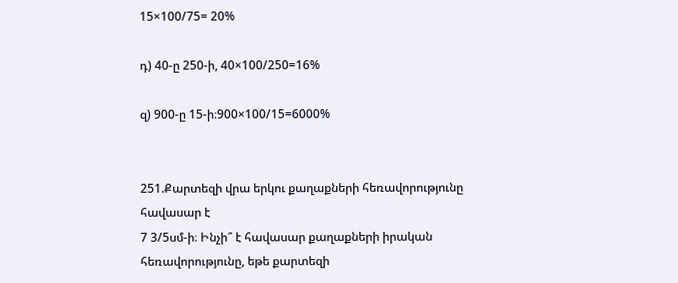15×100/75= 20%

դ) 40-ը 250-ի, 40×100/250=16%

զ) 900-ը 15-ի։900×100/15=6000%


251.Քարտեզի վրա երկու քաղաքների հեռավորությունը հավասար է
7 3/5սմ-ի։ Ինչի՞ է հավասար քաղաքների իրական հեռավորությունը, եթե քարտեզի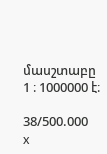մասշտաբը 1 ։ 1000000 է։

38/500.000 x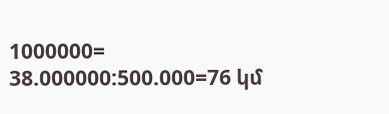1000000= 38.000000:500.000=76 կմ